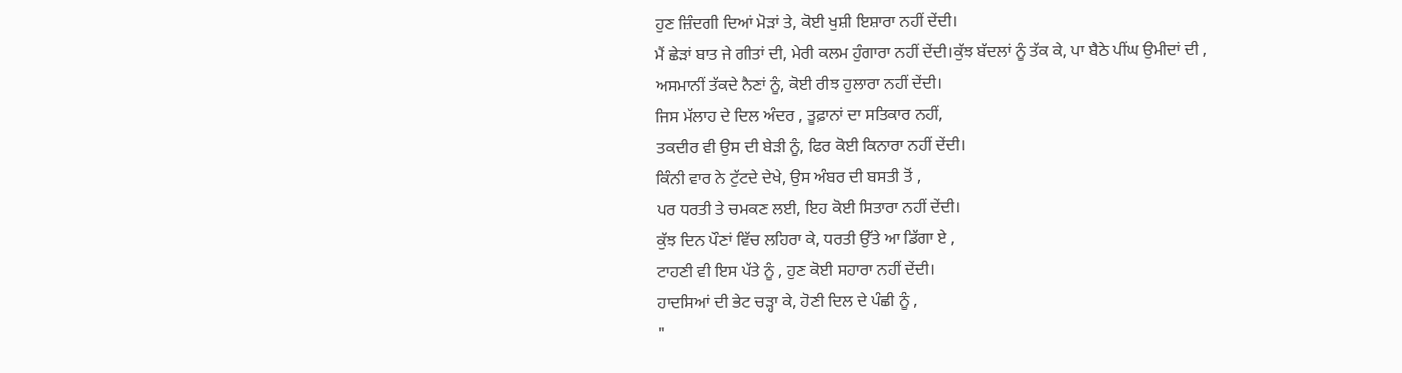ਹੁਣ ਜ਼ਿੰਦਗੀ ਦਿਆਂ ਮੋੜਾਂ ਤੇ, ਕੋਈ ਖੁਸ਼ੀ ਇਸ਼ਾਰਾ ਨਹੀਂ ਦੇਂਦੀ।
ਮੈਂ ਛੇੜਾਂ ਬਾਤ ਜੇ ਗੀਤਾਂ ਦੀ, ਮੇਰੀ ਕਲਮ ਹੁੰਗਾਰਾ ਨਹੀਂ ਦੇਂਦੀ।ਕੁੱਝ ਬੱਦਲਾਂ ਨੂੰ ਤੱਕ ਕੇ, ਪਾ ਬੈਠੇ ਪੀਂਘ ਉਮੀਦਾਂ ਦੀ ,
ਅਸਮਾਨੀਂ ਤੱਕਦੇ ਨੈਣਾਂ ਨੂੰ, ਕੋਈ ਰੀਝ ਹੁਲਾਰਾ ਨਹੀਂ ਦੇਂਦੀ।
ਜਿਸ ਮੱਲਾਹ ਦੇ ਦਿਲ ਅੰਦਰ , ਤੂਫ਼ਾਨਾਂ ਦਾ ਸਤਿਕਾਰ ਨਹੀਂ,
ਤਕਦੀਰ ਵੀ ਉਸ ਦੀ ਬੇੜੀ ਨੂੰ, ਫਿਰ ਕੋਈ ਕਿਨਾਰਾ ਨਹੀਂ ਦੇਂਦੀ।
ਕਿੰਨੀ ਵਾਰ ਨੇ ਟੁੱਟਦੇ ਦੇਖੇ, ਉਸ ਅੰਬਰ ਦੀ ਬਸਤੀ ਤੋਂ ,
ਪਰ ਧਰਤੀ ਤੇ ਚਮਕਣ ਲਈ, ਇਹ ਕੋਈ ਸਿਤਾਰਾ ਨਹੀਂ ਦੇਂਦੀ।
ਕੁੱਝ ਦਿਨ ਪੌਣਾਂ ਵਿੱਚ ਲਹਿਰਾ ਕੇ, ਧਰਤੀ ਉੱਤੇ ਆ ਡਿੱਗਾ ਏ ,
ਟਾਹਣੀ ਵੀ ਇਸ ਪੱਤੇ ਨੂੰ , ਹੁਣ ਕੋਈ ਸਹਾਰਾ ਨਹੀਂ ਦੇਂਦੀ।
ਹਾਦਸਿਆਂ ਦੀ ਭੇਟ ਚੜ੍ਹਾ ਕੇ, ਹੋਣੀ ਦਿਲ ਦੇ ਪੰਛੀ ਨੂੰ ,
"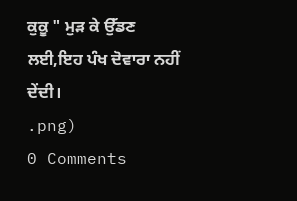ਕੁਕੂ " ਮੁੜ ਕੇ ਉੱਡਣ ਲਈ,ਇਹ ਪੰਖ ਦੋਵਾਰਾ ਨਹੀਂ ਦੇਂਦੀ।
.png)
0 Comments